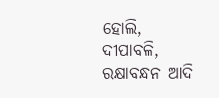ହୋଲି, ଦୀପାବଳି, ରକ୍ଷାବନ୍ଧନ ଆଦି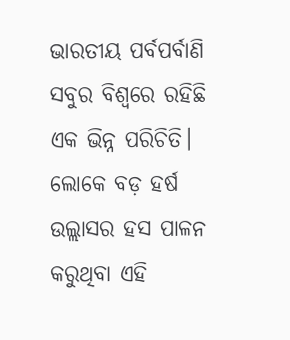ଭାରତୀୟ ପର୍ବପର୍ବାଣି ସବୁର ବିଶ୍ୱରେ ରହିଛି ଏକ ଭିନ୍ନ ପରିଚିତି। ଲୋକେ ବଡ଼ ହର୍ଷ ଉଲ୍ଲାସର ହସ ପାଳନ କରୁଥିବା ଏହି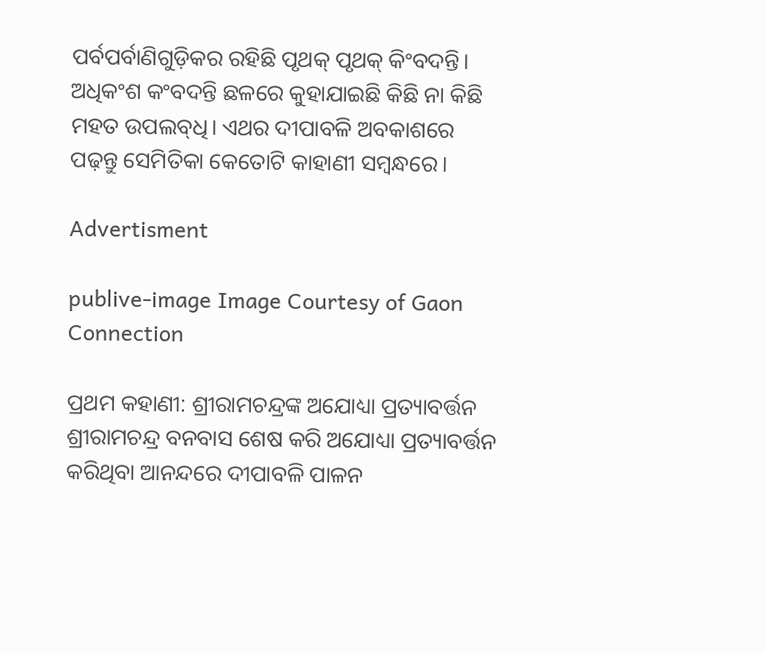ପର୍ବପର୍ବାଣିଗୁଡ଼ିକର ରହିଛି ପୃଥକ୍‌ ପୃଥକ୍‌ କିଂବଦନ୍ତି। ଅଧିକଂଶ କଂବଦନ୍ତି ଛଳରେ କୁହାଯାଇଛି କିଛି ନା କିଛି ମହତ ଉପଲବ୍‌ଧି। ଏଥର ଦୀପାବଳି ଅବକାଶରେ ପଢ଼ନ୍ତୁ ସେମିତିକା କେତୋଟି କାହାଣୀ ସମ୍ବନ୍ଧରେ।

Advertisment

publive-image Image Courtesy of Gaon Connection

ପ୍ରଥମ କହାଣୀ: ଶ୍ରୀରାମଚନ୍ଦ୍ରଙ୍କ ଅଯୋଧ୍ୟା ପ୍ରତ୍ୟାବର୍ତ୍ତନ
ଶ୍ରୀରାମଚନ୍ଦ୍ର ବନବାସ ଶେଷ କରି ଅଯୋଧ୍ୟା ପ୍ରତ୍ୟାବର୍ତ୍ତନ କରିଥିବା ଆନନ୍ଦରେ ଦୀପାବଳି ପାଳନ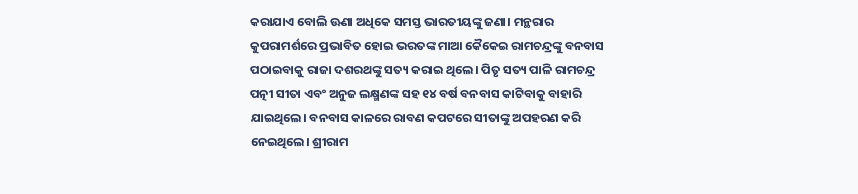କରାଯାଏ ବୋଲି ଊଣା ଅଧିକେ ସମସ୍ତ ଭାରତୀୟଙ୍କୁ ଜଣା। ମନ୍ଥରାର କୁପରାମର୍ଶରେ ପ୍ରଭାବିତ ହୋଇ ଭରତଙ୍କ ମାଆ କୈକେଇ ରାମଚନ୍ଦ୍ରଙ୍କୁ ବନବାସ ପଠାଇବାକୁ ରାଜା ଦଶରଥଙ୍କୁ ସତ୍ୟ କରାଇ ଥିଲେ। ପିତୃ ସତ୍ୟ ପାଳି ରାମଚନ୍ଦ୍ର ପତ୍ନୀ ସୀତା ଏବଂ ଅନୁଜ ଲକ୍ଷ୍ମଣଙ୍କ ସହ ୧୪ ବର୍ଷ ବନବାସ କାଟିବାକୁ ବାହାରି ଯାଇଥିଲେ। ବନବାସ କାଳରେ ରାବଣ କପଟରେ ସୀତାଙ୍କୁ ଅପହରଣ କରି ନେଇଥିଲେ। ଶ୍ରୀରାମ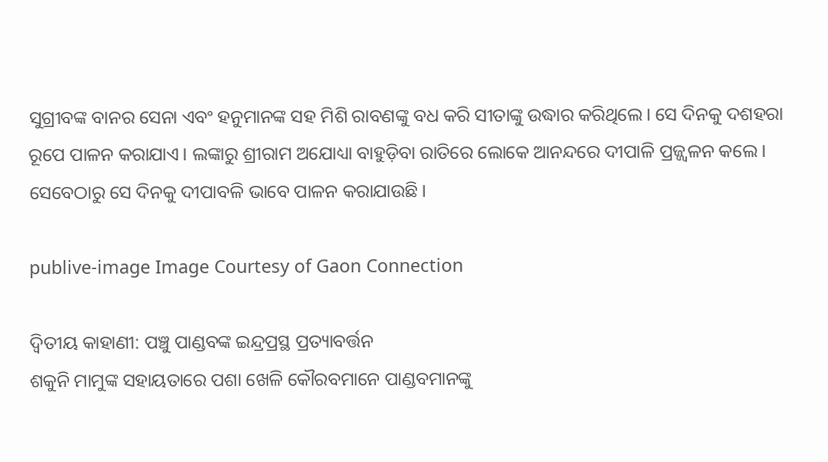ସୁଗ୍ରୀବଙ୍କ ବାନର ସେନା ଏବଂ ହନୁମାନଙ୍କ ସହ ମିଶି ରାବଣଙ୍କୁ ବଧ କରି ସୀତାଙ୍କୁ ଉଦ୍ଧାର କରିଥିଲେ। ସେ ଦିନକୁ ଦଶହରା ରୂପେ ପାଳନ କରାଯାଏ। ଲଙ୍କାରୁ ଶ୍ରୀରାମ ଅଯୋଧ୍ୟା ବାହୁଡ଼ିବା ରାତିରେ ଲୋକେ ଆନନ୍ଦରେ ଦୀପାଳି ପ୍ରଜ୍ଜ୍ୱଳନ କଲେ। ସେବେଠାରୁ ସେ ଦିନକୁ ଦୀପାବଳି ଭାବେ ପାଳନ କରାଯାଉଛି।

publive-image Image Courtesy of Gaon Connection

ଦ୍ୱିତୀୟ କାହାଣୀ: ପଞ୍ଚୁ ପାଣ୍ଡବଙ୍କ ଇନ୍ଦ୍ରପ୍ରସ୍ଥ ପ୍ରତ୍ୟାବର୍ତ୍ତନ
ଶକୁନି ମାମୁଙ୍କ ସହାୟତାରେ ପଶା ଖେଳି କୌରବମାନେ ପାଣ୍ଡବମାନଙ୍କୁ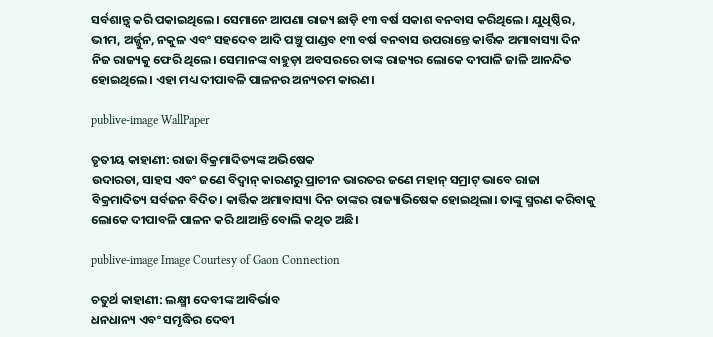ସର୍ବଶାନ୍ତ୍ୱ କରି ପକାଇଥିଲେ। ସେମାନେ ଆପଣା ରାଜ୍ୟ ଛାଡ଼ି ୧୩ ବର୍ଷ ସକାଶ ବନବାସ କରିଥିଲେ। ଯୁଧିଷ୍ଠିର, ଭୀମ, ଅର୍ଜ୍ଜୁନ, ନକୁଳ ଏବଂ ସହଦେବ ଆଦି ପଞ୍ଚୁ ପାଣ୍ଡବ ୧୩ ବର୍ଷ ବନବାସ ଉପରାନ୍ତେ କାର୍ତ୍ତିକ ଅମାବାସ୍ୟା ଦିନ ନିଜ ରାଜ୍ୟକୁ ଫେରି ଥିଲେ। ସେମାନଙ୍କ ବାହୁଡ଼ା ଅବସରରେ ତାଙ୍କ ରାଜ୍ୟର ଲୋକେ ଦୀପାଳି ଜାଳି ଆନନ୍ଦିତ ହୋଇଥିଲେ। ଏହା ମଧ୍ୟ ଦୀପାବଳି ପାଳନର ଅନ୍ୟତମ କାରଣ।

publive-image WallPaper

ତୃତୀୟ କାହାଣୀ: ରାଜା ବିକ୍ରମାଦିତ୍ୟଙ୍କ ଅଭିଷେକ
ଉଦାରତା, ସାହସ ଏବଂ ଜଣେ ବିଦ୍ୱାନ୍‌ କାରଣରୁ ପ୍ରାଚୀନ ଭାରତର ଜଣେ ମହାନ୍‌ ସମ୍ରାଟ୍‌ ଭାବେ ରାଜା ବିକ୍ରମାଦିତ୍ୟ ସର୍ବଜନ ବିଦିତ। କାର୍ତ୍ତିକ ଅମାବାସ୍ୟା ଦିନ ତାଙ୍କର ରାଜ୍ୟାଭିଷେକ ହୋଇଥିଲା। ତାଙ୍କୁ ସ୍ମରଣ କରିବାକୁ ଲୋକେ ଦୀପାବଳି ପାଳନ କରି ଥାଆନ୍ତି ବୋଲି କଥିତ ଅଛି।

publive-image Image Courtesy of Gaon Connection

ଚତୁର୍ଥ କାହାଣୀ: ଲକ୍ଷ୍ମୀ ଦେବୀଙ୍କ ଆବିର୍ଭାବ
ଧନଧାନ୍ୟ ଏବଂ ସମୃଦ୍ଧିର ଦେବୀ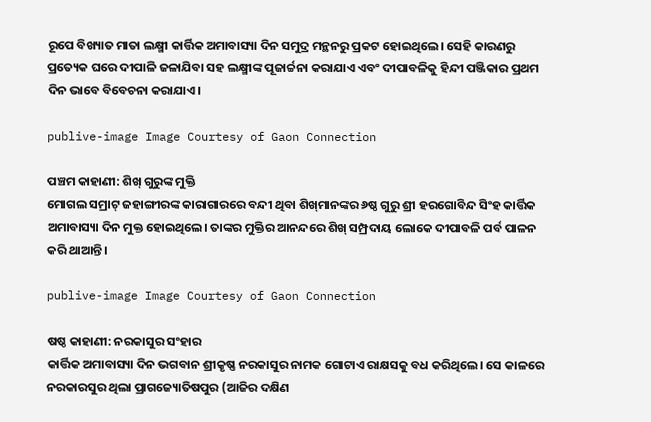ରୂପେ ବିଖ୍ୟାତ ମାତା ଲକ୍ଷ୍ମୀ କାର୍ତ୍ତିକ ଅମାବାସ୍ୟା ଦିନ ସମୁଦ୍ର ମନ୍ଥନରୁ ପ୍ରକଟ ହୋଇଥିଲେ। ସେହି କାରଣରୁ ପ୍ରତ୍ୟେକ ଘରେ ଦୀପାଳି ଜଳାଯିବା ସହ ଲକ୍ଷ୍ମୀଙ୍କ ପୂଜାର୍ଚ୍ଚନା କରାଯାଏ ଏବଂ ଦୀପାବଳିକୁ ହିନ୍ଦୀ ପଞ୍ଜିକାର ପ୍ରଥମ ଦିନ ଭାବେ ବିବେଚନା କରାଯାଏ।

publive-image Image Courtesy of Gaon Connection

ପଞ୍ଚମ କାହାଣୀ: ଶିଖ୍‌ ଗୁରୁଙ୍କ ମୁକ୍ତି
ମୋଗଲ ସମ୍ରାଟ୍‌ ଜହାଙ୍ଗୀରଙ୍କ କାରାଗାରରେ ବନ୍ଦୀ ଥିବା ଶିଖ୍‌ମାନଙ୍କର ୬ଷ୍ଠ ଗୁରୁ ଶ୍ରୀ ହରଗୋବିନ୍ଦ ସିଂହ କାର୍ତ୍ତିକ ଅମାବାସ୍ୟା ଦିନ ମୁକ୍ତ ହୋଇଥିଲେ। ତାଙ୍କର ମୁକ୍ତିର ଆନନ୍ଦରେ ଶିଖ୍‌ ସମ୍ପ୍ରଦାୟ ଲୋକେ ଦୀପାବଳି ପର୍ବ ପାଳନ କରି ଥାଆନ୍ତି।

publive-image Image Courtesy of Gaon Connection

ଷଷ୍ଠ କାହାଣୀ: ନରକାସୁର ସଂହାର
କାର୍ତ୍ତିକ ଅମାବାସ୍ୟା ଦିନ ଭଗବାନ ଶ୍ରୀକୃଷ୍ଣ ନରକାସୁର ନାମକ ଗୋଟାଏ ରାକ୍ଷସକୁ ବଧ କରିଥିଲେ। ସେ କାଳରେ ନରକାରସୁର ଥିଲା ପ୍ରାଗଜ୍ୟୋତିଷପୁର (ଆଜିର ଦକ୍ଷିଣ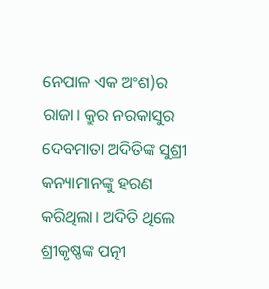ନେପାଳ ଏକ ଅଂଶ)ର ରାଜା। କ୍ରୁର ନରକାସୁର ଦେବମାତା ଅଦିତିଙ୍କ ସୁଶ୍ରୀ କନ୍ୟାମାନଙ୍କୁ ହରଣ କରିଥିଲା। ଅଦିତି ଥିଲେ ଶ୍ରୀକୃଷ୍ଣଙ୍କ ପତ୍ନୀ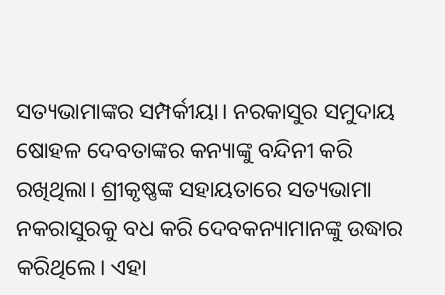ସତ୍ୟଭାମାଙ୍କର ସମ୍ପର୍କୀୟା। ନରକାସୁର ସମୁଦାୟ ଷୋହଳ ଦେବତାଙ୍କର କନ୍ୟାଙ୍କୁ ବନ୍ଦିନୀ କରି ରଖିଥିଲା। ଶ୍ରୀକୃଷ୍ଣଙ୍କ ସହାୟତାରେ ସତ୍ୟଭାମା ନକରାସୁରକୁ ବଧ କରି ଦେବକନ୍ୟାମାନଙ୍କୁ ଉଦ୍ଧାର କରିଥିଲେ। ଏହା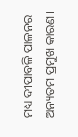ମଧ୍ୟ ଦୀପାବଳି ପାଳନର ଅନ୍ୟତମ ପ୍ରମୁଖ କାରଣ।